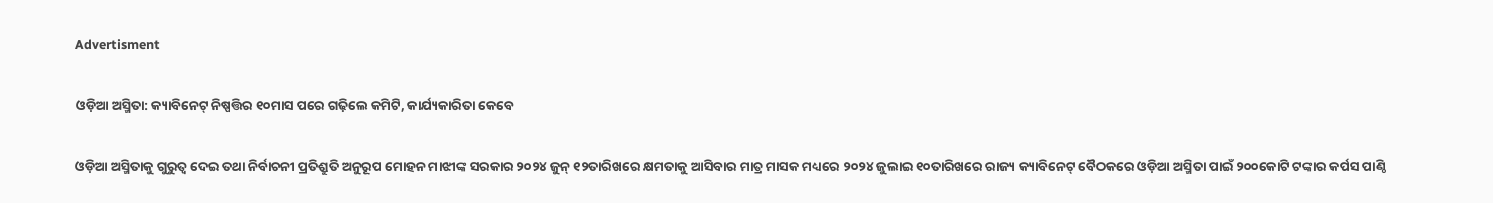Advertisment

ଓଡ଼ିଆ ଅସ୍ମିତା: କ୍ୟାବିନେଟ୍ ନିଷ୍ପତ୍ତିର ୧୦ମାସ ପରେ ଗଢ଼ିଲେ କମିଟି, କାର୍ଯ୍ୟକାରିତା କେବେ

ଓଡ଼ିଆ ଅସ୍ମିତାକୁ ଗୁରୁତ୍ୱ ଦେଇ ତଥା ନିର୍ବାଚନୀ ପ୍ରତିଶ୍ରୁତି ଅନୁରୂପ ମୋହନ ମାଝୀଙ୍କ ସରକାର ୨୦୨୪ ଜୁନ୍ ୧୨ତାରିଖରେ କ୍ଷମତାକୁ ଆସିବାର ମାତ୍ର ମାସକ ମଧ୍ୟରେ ୨୦୨୪ ଜୁଲାଇ ୧୦ତାରିଖରେ ରାଜ୍ୟ କ୍ୟାବିନେଟ୍ ବୈଠକରେ ଓଡ଼ିଆ ଅସ୍ମିତା ପାଇଁ ୨୦୦କୋଟି ଟଙ୍କାର କର୍ପସ ପାଣ୍ଠି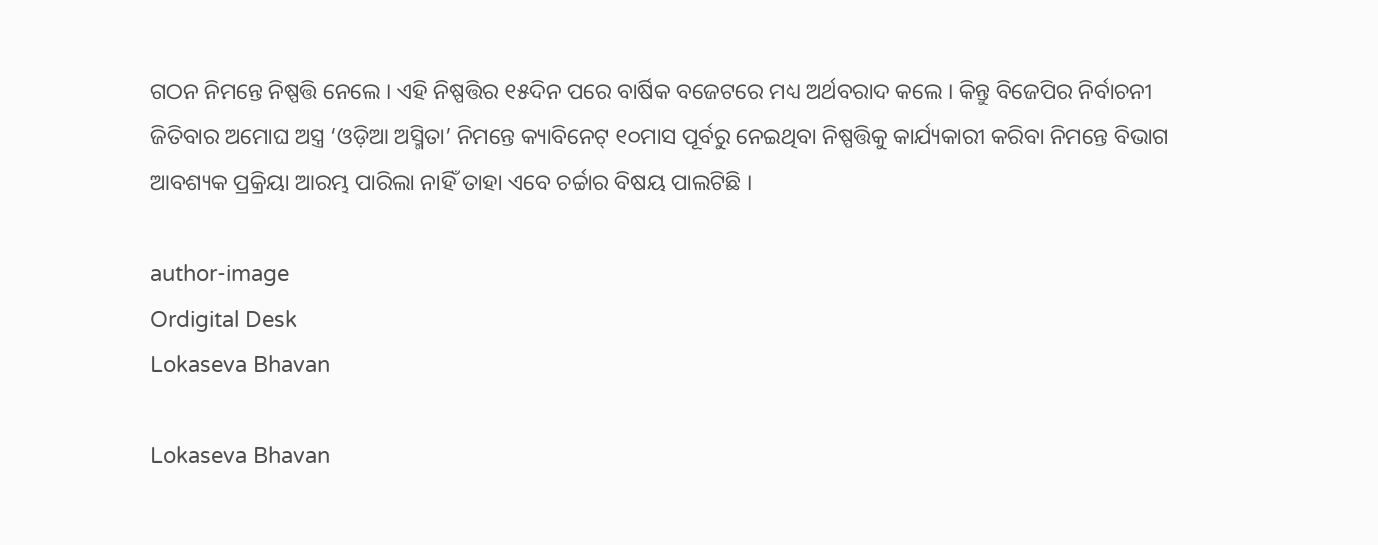ଗଠନ ନିମନ୍ତେ ନିଷ୍ପତ୍ତି ନେଲେ । ଏହି ନିଷ୍ପତ୍ତିର ୧୫ଦିନ ପରେ ବାର୍ଷିକ ବଜେଟରେ ମଧ୍ୟ ଅର୍ଥବରାଦ କଲେ । କିନ୍ତୁ ବିଜେପିର ନିର୍ବାଚନୀ ଜିତିବାର ଅମୋଘ ଅସ୍ତ୍ର ‘ଓଡ଼ିଆ ଅସ୍ମିତା’ ନିମନ୍ତେ କ୍ୟାବିନେଟ୍ ୧୦ମାସ ପୂର୍ବରୁ ନେଇଥିବା ନିଷ୍ପତ୍ତିକୁ କାର୍ଯ୍ୟକାରୀ କରିବା ନିମନ୍ତେ ବିଭାଗ ଆବଶ୍ୟକ ପ୍ରକ୍ରିୟା ଆରମ୍ଭ ପାରିଲା ନାହିଁ ତାହା ଏବେ ଚର୍ଚ୍ଚାର ବିଷୟ ପାଲଟିଛି ।

author-image
Ordigital Desk
Lokaseva Bhavan

Lokaseva Bhavan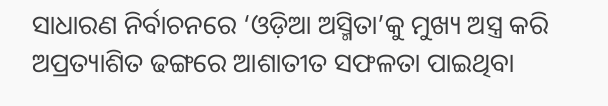ସାଧାରଣ ନିର୍ବାଚନରେ ‘ଓଡ଼ିଆ ଅସ୍ମିତା’କୁ ମୁଖ୍ୟ ଅସ୍ତ୍ର କରି ଅପ୍ରତ୍ୟାଶିତ ଢଙ୍ଗରେ ଆଶାତୀତ ସଫଳତା ପାଇଥିବା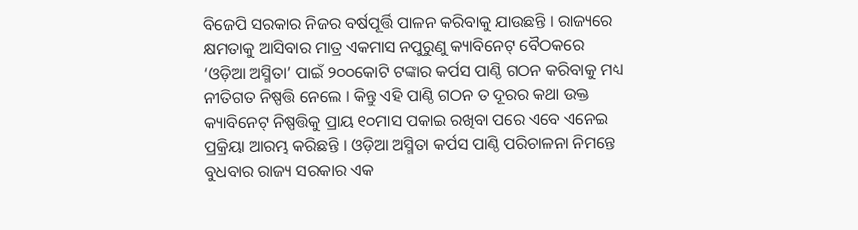ବିଜେପି ସରକାର ନିଜର ବର୍ଷପୂର୍ତ୍ତି ପାଳନ କରିବାକୁ ଯାଉଛନ୍ତି । ରାଜ୍ୟରେ କ୍ଷମତାକୁ ଆସିବାର ମାତ୍ର ଏକମାସ ନପୁରୁଣୁ କ୍ୟାବିନେଟ୍ ବୈଠକରେ ‘ଓଡ଼ିଆ ଅସ୍ମିତା’ ପାଇଁ ୨୦୦କୋଟି ଟଙ୍କାର କର୍ପସ ପାଣ୍ଠି ଗଠନ କରିବାକୁ ମଧ୍ୟ ନୀତିଗତ ନିଷ୍ପତ୍ତି ନେଲେ । କିନ୍ତୁ ଏହି ପାଣ୍ଠି ଗଠନ ତ ଦୂରର କଥା ଉକ୍ତ କ୍ୟାବିନେଟ୍ ନିଷ୍ପତ୍ତିକୁ ପ୍ରାୟ ୧୦ମାସ ପକାଇ ରଖିବା ପରେ ଏବେ ଏନେଇ ପ୍ରକ୍ରିୟା ଆରମ୍ଭ କରିଛନ୍ତି । ଓଡ଼ିଆ ଅସ୍ମିତା କର୍ପସ ପାଣ୍ଠି ପରିଚାଳନା ନିମନ୍ତେ ବୁଧବାର ରାଜ୍ୟ ସରକାର ଏକ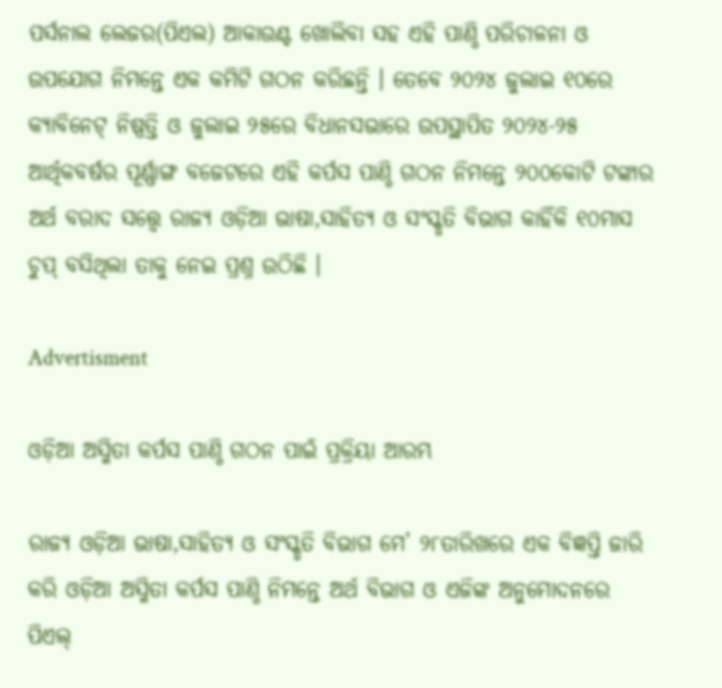ପର୍ସନାଲ ଲେଜର(ପିଏଲ) ଆକାଉଣ୍ଟ ଖୋଲିବା ସହ ଏହି ପାଣ୍ଠି ପରିଚାଳନା ଓ ଉପଯୋଗ ନିମନ୍ତେ ଏକ କମିଟି ଗଠନ କରିଛନ୍ତି । ତେବେ ୨୦୨୪ ଜୁଲାଇ ୧୦ରେ କ୍ୟାବିନେଟ୍ ନିଷ୍ପତ୍ତି ଓ ଜୁଲାଇ ୨୫ରେ ବିଧାନସଭାରେ ଉପସ୍ଥାପିତ ୨୦୨୪-୨୫ ଆର୍ଥିକବର୍ଷର ପୂର୍ଣ୍ଣାଙ୍ଗ ବଜେଟରେ ଏହି କର୍ପସ ପାଣ୍ଠି ଗଠନ ନିମନ୍ତେ ୨୦୦କୋଟି ଟଙ୍କାର ଅର୍ଥ ବରାଦ ସତ୍ତ୍ୱେ ରାଜ୍ୟ ଓଡ଼ିଆ ଭାଷା,ସାହିତ୍ୟ ଓ ସଂସ୍କୃତି ବିଭାଗ କାହିଁକି ୧୦ମାସ ଚୁପ୍ ବସିଥିଲା ତାକୁ ନେଇ ପ୍ରଶ୍ନ ଉଠିଛି ।

Advertisment

ଓଡ଼ିଆ ଅସ୍ମିତା କର୍ପସ ପାଣ୍ଠି ଗଠନ ପାଇଁ ପ୍ରକ୍ରିୟା ଆରମ୍ଭ

ରାଜ୍ୟ ଓଡ଼ିଆ ଭାଷା,ସାହିତ୍ୟ ଓ ସଂସ୍କୃତି ବିଭାଗ ମେ’ ୨୮ତାରିଖରେ ଏକ ବିଜ୍ଞପ୍ତି ଜାରି କରି ଓଡ଼ିଆ ଅସ୍ମିତା କର୍ପସ ପାଣ୍ଠି ନିମନ୍ତେ ଅର୍ଥ ବିଭାଗ ଓ ଏଜିଙ୍କ ଅନୁମୋଦନରେ ପିଏଲ୍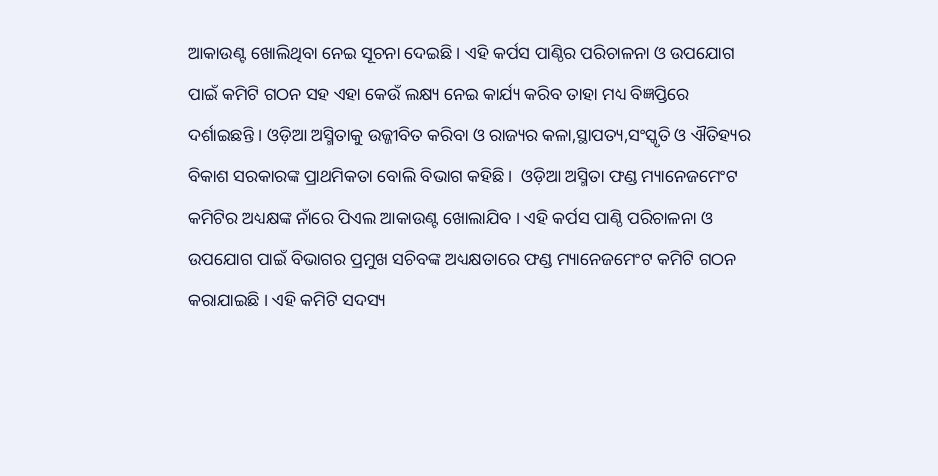ଆକାଉଣ୍ଟ ଖୋଲିଥିବା ନେଇ ସୂଚନା ଦେଇଛି । ଏହି କର୍ପସ ପାଣ୍ଠିର ପରିଚାଳନା ଓ ଉପଯୋଗ ପାଇଁ କମିଟି ଗଠନ ସହ ଏହା କେଉଁ ଲକ୍ଷ୍ୟ ନେଇ କାର୍ଯ୍ୟ କରିବ ତାହା ମଧ୍ୟ ବିଜ୍ଞପ୍ତିରେ ଦର୍ଶାଇଛନ୍ତି । ଓଡ଼ିଆ ଅସ୍ମିତାକୁ ଉଜ୍ଜୀବିତ କରିବା ଓ ରାଜ୍ୟର କଳା,ସ୍ଥାପତ୍ୟ,ସଂସ୍କୃତି ଓ ଐତିହ୍ୟର ବିକାଶ ସରକାରଙ୍କ ପ୍ରାଥମିକତା ବୋଲି ବିଭାଗ କହିଛି ।  ଓଡ଼ିଆ ଅସ୍ମିତା ଫଣ୍ଡ ମ୍ୟାନେଜମେଂଟ କମିଟିର ଅଧ୍ୟକ୍ଷଙ୍କ ନାଁରେ ପିଏଲ ଆକାଉଣ୍ଟ ଖୋଲାଯିବ । ଏହି କର୍ପସ ପାଣ୍ଠି ପରିଚାଳନା ଓ ଉପଯୋଗ ପାଇଁ ବିଭାଗର ପ୍ରମୁଖ ସଚିବଙ୍କ ଅଧ୍ୟକ୍ଷତାରେ ଫଣ୍ଡ ମ୍ୟାନେଜମେଂଟ କମିଟି ଗଠନ କରାଯାଇଛି । ଏହି କମିଟି ସଦସ୍ୟ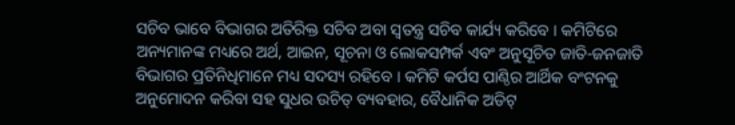ସଚିବ ଭାବେ ବିଭାଗର ଅତିରିକ୍ତ ସଚିବ ଅବା ସ୍ୱତନ୍ତ୍ର ସଚିବ କାର୍ଯ୍ୟ କରିବେ । କମିଟିରେ ଅନ୍ୟମାନଙ୍କ ମଧ୍ୟରେ ଅର୍ଥ, ଆଇନ, ସୂଚନା ଓ ଲୋକସମ୍ପର୍କ ଏବଂ ଅନୁସୂଚିତ ଜାତି-ଜନଜାତି ବିଭାଗର ପ୍ରତିନିଧିମାନେ ମଧ୍ୟ ସଦସ୍ୟ ରହିବେ । କମିଟି କର୍ପସ ପାଣ୍ଠିର ଆର୍ଥିକ ବଂଟନକୁ ଅନୁମୋଦନ କରିବା ସହ ସୁଧର ଉଚିତ୍ ବ୍ୟବହାର, ବୈଧାନିକ ଅଡିଟ୍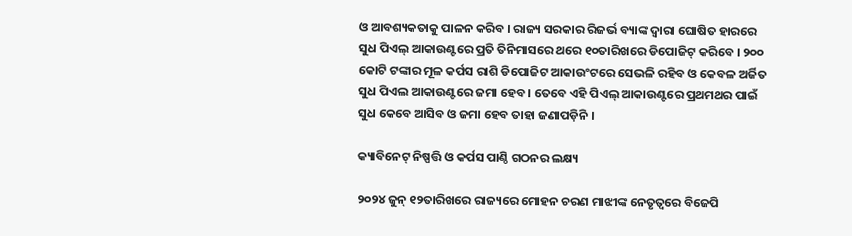ଓ ଆବଶ୍ୟକତାକୁ ପାଳନ କରିବ । ରାଜ୍ୟ ସରକାର ରିଜର୍ଭ ବ୍ୟାଙ୍କ ଦ୍ୱାରା ଘୋଷିତ ହାରରେ ସୁଧ ପିଏଲ୍ ଆକାଉଣ୍ଟରେ ପ୍ରତି ତିନିମାସରେ ଥରେ ୧୦ତାରିଖରେ ଡିପୋଜିଟ୍ କରିବେ । ୨୦୦ କୋଟି ଟଙ୍କାର ମୂଳ କର୍ପସ ରାଶି ଡିପୋଜିଟ ଆକାଉଂଟରେ ସେଭଳି ରହିବ ଓ କେବଳ ଅର୍ଜିତ ସୁଧ ପିଏଲ ଆକାଉଣ୍ଟରେ ଜମା ହେବ । ତେବେ ଏହି ପିଏଲ୍ ଆକାଉଣ୍ଟରେ ପ୍ରଥମଥର ପାଇଁ ସୁଧ କେବେ ଆସିବ ଓ ଜମା ହେବ ତାହା ଜଣାପଡ଼ିନି ।

କ୍ୟାବିନେଟ୍ ନିଷ୍ପତ୍ତି ଓ କର୍ପସ ପାଣ୍ଠି ଗଠନର ଲକ୍ଷ୍ୟ

୨୦୨୪ ଜୁନ୍ ୧୨ତାରିଖରେ ରାଜ୍ୟରେ ମୋହନ ଚରଣ ମାଝୀଙ୍କ ନେତୃତ୍ୱରେ ବିଜେପି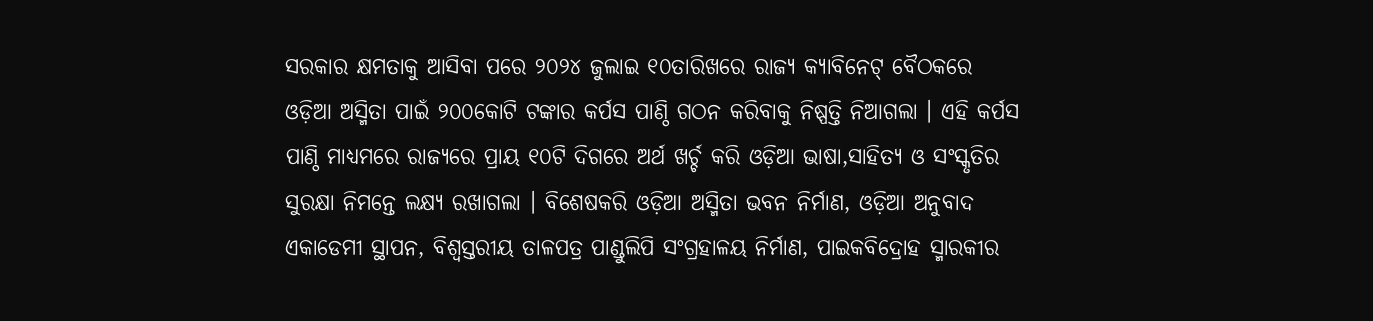ସରକାର କ୍ଷମତାକୁ ଆସିବା ପରେ ୨୦୨୪ ଜୁଲାଇ ୧୦ତାରିଖରେ ରାଜ୍ୟ କ୍ୟାବିନେଟ୍ ବୈଠକରେ ଓଡ଼ିଆ ଅସ୍ମିତା ପାଇଁ ୨୦୦କୋଟି ଟଙ୍କାର କର୍ପସ ପାଣ୍ଠି ଗଠନ କରିବାକୁ ନିଷ୍ପତ୍ତି ନିଆଗଲା । ଏହି କର୍ପସ ପାଣ୍ଠି ମାଧ୍ୟମରେ ରାଜ୍ୟରେ ପ୍ରାୟ ୧୦ଟି ଦିଗରେ ଅର୍ଥ ଖର୍ଚ୍ଚ କରି ଓଡ଼ିଆ ଭାଷା,ସାହିତ୍ୟ ଓ ସଂସ୍କୃତିର ସୁରକ୍ଷା ନିମନ୍ତେ ଲକ୍ଷ୍ୟ ରଖାଗଲା । ବିଶେଷକରି ଓଡ଼ିଆ ଅସ୍ମିତା ଭବନ ନିର୍ମାଣ, ଓଡ଼ିଆ ଅନୁବାଦ ଏକାଡେମୀ ସ୍ଥାପନ, ବିଶ୍ୱସ୍ତରୀୟ ତାଳପତ୍ର ପାଣ୍ଡୁଲିପି ସଂଗ୍ରହାଳୟ ନିର୍ମାଣ, ପାଇକବିଦ୍ରୋହ ସ୍ମାରକୀର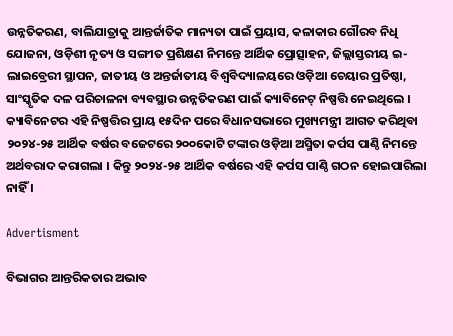ଉନ୍ନତିକରଣ, ବାଲିଯାତ୍ରାକୁ ଆନ୍ତର୍ଜାତିକ ମାନ୍ୟତା ପାଇଁ ପ୍ରୟାସ, କଳାକାର ଗୌରବ ନିଧି ଯୋଜନା, ଓଡ଼ିଶୀ ନୃତ୍ୟ ଓ ସଙ୍ଗୀତ ପ୍ରଶିକ୍ଷଣ ନିମନ୍ତେ ଆର୍ଥିକ ପ୍ରୋତ୍ସାହନ, ଜିଲ୍ଲାସ୍ତରୀୟ ଇ-ଲାଇବ୍ରେରୀ ସ୍ଥାପନ, ଜାତୀୟ ଓ ଅନ୍ତର୍ଜାତୀୟ ବିଶ୍ୱବିଦ୍ୟାଳୟରେ ଓଡ଼ିଆ ଚେୟାର ପ୍ରତିଷ୍ଠା, ସାଂସ୍କୃତିକ ଦଳ ପରିଚାଳନା ବ୍ୟବସ୍ଥାର ଉନ୍ନତିକରଣ ପାଇଁ କ୍ୟାବିନେଟ୍ ନିଷ୍ପତ୍ତି ନେଇଥିଲେ । କ୍ୟାବିନେଟର ଏହି ନିଷ୍ପତ୍ତିର ପ୍ରାୟ ୧୫ଦିନ ପରେ ବିଧାନସଭାରେ ମୁଖ୍ୟମନ୍ତ୍ରୀ ଆଗତ କରିଥିବା ୨୦୨୪-୨୫ ଆର୍ଥିକ ବର୍ଷର ବଜେଟରେ ୨୦୦କୋଟି ଟଙ୍କାର ଓଡ଼ିଆ ଅସ୍ମିତା କର୍ପସ ପାଣ୍ଠି ନିମନ୍ତେ ଅର୍ଥବରାଦ କରାଗଲା । କିନ୍ତୁ ୨୦୨୪-୨୫ ଆର୍ଥିକ ବର୍ଷରେ ଏହି କର୍ପସ ପାଣ୍ଠି ଗଠନ ହୋଇପାରିଲା ନାହିଁ ।

Advertisment

ବିଭାଗର ଆନ୍ତରିକତାର ଅଭାବ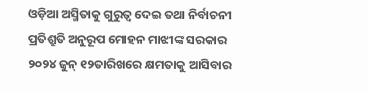ଓଡ଼ିଆ ଅସ୍ମିତାକୁ ଗୁରୁତ୍ୱ ଦେଇ ତଥା ନିର୍ବାଚନୀ ପ୍ରତିଶ୍ରୁତି ଅନୁରୂପ ମୋହନ ମାଝୀଙ୍କ ସରକାର ୨୦୨୪ ଜୁନ୍ ୧୨ତାରିଖରେ କ୍ଷମତାକୁ ଆସିବାର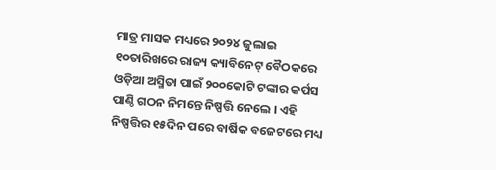ମାତ୍ର ମାସକ ମଧ୍ୟରେ ୨୦୨୪ ଜୁଲାଇ ୧୦ତାରିଖରେ ରାଜ୍ୟ କ୍ୟାବିନେଟ୍ ବୈଠକରେ ଓଡ଼ିଆ ଅସ୍ମିତା ପାଇଁ ୨୦୦କୋଟି ଟଙ୍କାର କର୍ପସ ପାଣ୍ଠି ଗଠନ ନିମନ୍ତେ ନିଷ୍ପତ୍ତି ନେଲେ । ଏହି ନିଷ୍ପତ୍ତିର ୧୫ଦିନ ପରେ ବାର୍ଷିକ ବଜେଟରେ ମଧ୍ୟ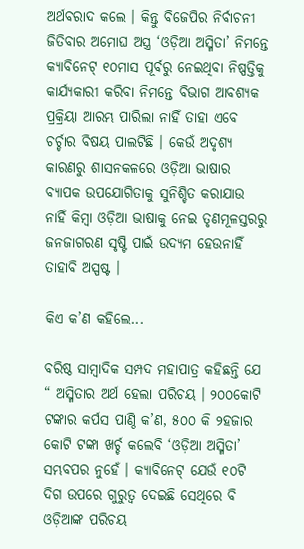ଅର୍ଥବରାଦ କଲେ । କିନ୍ତୁ ବିଜେପିର ନିର୍ବାଚନୀ ଜିତିବାର ଅମୋଘ ଅସ୍ତ୍ର ‘ଓଡ଼ିଆ ଅସ୍ମିତା’ ନିମନ୍ତେ କ୍ୟାବିନେଟ୍ ୧୦ମାସ ପୂର୍ବରୁ ନେଇଥିବା ନିଷ୍ପତ୍ତିକୁ କାର୍ଯ୍ୟକାରୀ କରିବା ନିମନ୍ତେ ବିଭାଗ ଆବଶ୍ୟକ ପ୍ରକ୍ରିୟା ଆରମ୍ଭ ପାରିଲା ନାହିଁ ତାହା ଏବେ ଚର୍ଚ୍ଚାର ବିଷୟ ପାଲଟିଛି । କେଉଁ ଅଦୃଶ୍ୟ କାରଣରୁ ଶାସନକଳରେ ଓଡ଼ିଆ ଭାଷାର ବ୍ୟାପକ ଉପଯୋଗିତାକୁ ସୁନିଶ୍ଚିତ କରାଯାଉ ନାହିଁ କିମ୍ବା ଓଡ଼ିଆ ଭାଷାକୁ ନେଇ ତୃଣମୂଳସ୍ତରରୁ ଜନଜାଗରଣ ସୃଷ୍ଟି ପାଇଁ ଉଦ୍ୟମ ହେଉନାହିଁ ତାହାବି ଅସ୍ପଷ୍ଟ ।

କିଏ କ’ଣ କହିଲେ...

ବରିଷ୍ଠ ସାମ୍ବାଦିକ ସମ୍ପଦ ମହାପାତ୍ର କହିଛନ୍ତି ଯେ “ ଅସ୍ମିତାର ଅର୍ଥ ହେଲା ପରିଚୟ । ୨୦୦କୋଟି ଟଙ୍କାର କର୍ପସ ପାଣ୍ଠି କ’ଣ, ୫୦୦ କି ୨ହଜାର କୋଟି ଟଙ୍କା ଖର୍ଚ୍ଚ କଲେବି ‘ଓଡ଼ିଆ ଅସ୍ମିତା’ ସମ୍ଭବପର ନୁହେଁ । କ୍ୟାବିନେଟ୍ ଯେଉଁ ୧୦ଟି ଦିଗ ଉପରେ ଗୁରୁତ୍ୱ ଦେଇଛି ସେଥିରେ ବି ଓଡ଼ିଆଙ୍କ ପରିଚୟ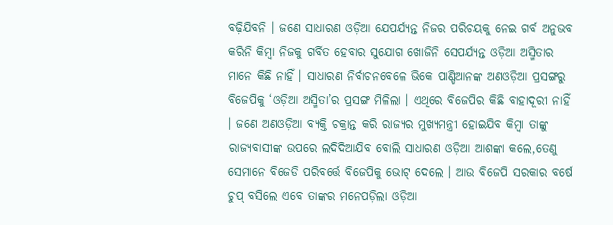ବଢ଼ିଯିବନି । ଜଣେ ସାଧାରଣ ଓଡ଼ିଆ ଯେପର୍ଯ୍ୟନ୍ତ ନିଜର ପରିଚୟକୁ ନେଇ ଗର୍ବ ଅନୁଭବ କରିନି କିମ୍ବା ନିଜକୁ ଗର୍ବିତ ହେବାର ସୁଯୋଗ ଖୋଜିନି ସେପର୍ଯ୍ୟନ୍ତ ଓଡ଼ିଆ ଅସ୍ମିତାର ମାନେ କିଛି ନାହିଁ । ସାଧାରଣ ନିର୍ବାଚନବେଳେ ଭିକେ ପାଣ୍ଡିଆନଙ୍କ ଅଣଓଡ଼ିଆ ପ୍ରସଙ୍ଗରୁ ବିଜେପିକୁ ‘ଓଡ଼ିଆ ଅସ୍ମିତା’ର ପ୍ରସଙ୍ଗ ମିଳିଲା । ଏଥିରେ ବିଜେପିର କିଛି ବାହାଦୂରୀ ନାହିଁ । ଜଣେ ଅଣଓଡ଼ିଆ ବ୍ୟକ୍ତି ଚକ୍ରାନ୍ତ କରି ରାଜ୍ୟର ମୁଖ୍ୟମନ୍ତ୍ରୀ ହୋଇଯିବ କିମ୍ବା ତାଙ୍କୁ ରାଜ୍ୟବାସୀଙ୍କ ଉପରେ ଲଦିଦିଆଯିବ ବୋଲି ସାଧାରଣ ଓଡ଼ିଆ ଆଶଙ୍କା କଲେ,ତେଣୁ ସେମାନେ ବିଜେଡି ପରିବର୍ତ୍ତେ ବିଜେପିକୁ ଭୋଟ୍ ଦେଲେ । ଆଉ ବିଜେପି ସରକାର ବର୍ଷେ ଚୁପ୍ ବସିଲେ ଏବେ ତାଙ୍କର ମନେପଡ଼ିଲା ଓଡ଼ିଆ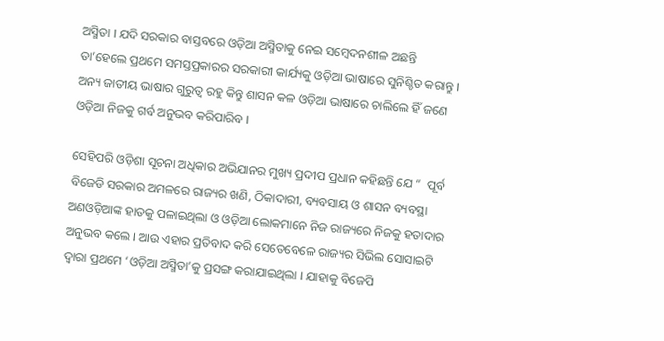ଅସ୍ମିତା । ଯଦି ସରକାର ବାସ୍ତବରେ ଓଡ଼ିଆ ଅସ୍ମିତାକୁ ନେଇ ସମ୍ବେଦନଶୀଳ ଅଛନ୍ତି ତା’ହେଲେ ପ୍ରଥମେ ସମସ୍ତପ୍ରକାରର ସରକାରୀ କାର୍ଯ୍ୟକୁ ଓଡ଼ିଆ ଭାଷାରେ ସୁନିଶ୍ଚିତ କରାନ୍ତୁ । ଅନ୍ୟ ଜାତୀୟ ଭାଷାର ଗୁରୁତ୍ୱ ରହୁ କିନ୍ତୁ ଶାସନ କଳ ଓଡ଼ିଆ ଭାଷାରେ ଚାଲିଲେ ହିଁ ଜଣେ ଓଡ଼ିଆ ନିଜକୁ ଗର୍ବ ଅନୁଭବ କରିପାରିବ ।

ସେହିପରି ଓଡ଼ିଶା ସୂଚନା ଅଧିକାର ଅଭିଯାନର ମୁଖ୍ୟ ପ୍ରଦୀପ ପ୍ରଧାନ କହିଛନ୍ତି ଯେ “  ପୂର୍ବ ବିଜେଡି ସରକାର ଅମଳରେ ରାଜ୍ୟର ଖଣି, ଠିକାଦାରୀ, ବ୍ୟବସାୟ ଓ ଶାସନ ବ୍ୟବସ୍ଥା ଅଣଓଡ଼ିଆଙ୍କ ହାତକୁ ପଳାଇଥିଲା ଓ ଓଡ଼ିଆ ଲୋକମାନେ ନିଜ ରାଜ୍ୟରେ ନିଜକୁ ହତାଦାର ଅନୁଭବ କଲେ । ଆଉ ଏହାର ପ୍ରତିବାଦ କରି ସେତେବେଳେ ରାଜ୍ୟର ସିଭିଲ ସୋସାଇଟି ଦ୍ୱାରା ପ୍ରଥମେ ‘ଓଡ଼ିଆ ଅସ୍ମିତା’କୁ ପ୍ରସଙ୍ଗ କରାଯାଇଥିଲା । ଯାହାକୁ ବିଜେପି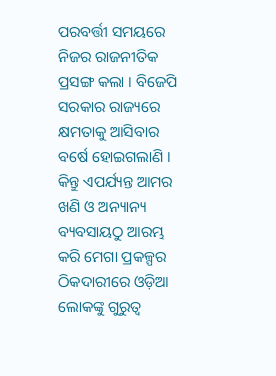ପରବର୍ତ୍ତୀ ସମୟରେ ନିଜର ରାଜନୀତିକ ପ୍ରସଙ୍ଗ କଲା । ବିଜେପି ସରକାର ରାଜ୍ୟରେ କ୍ଷମତାକୁ ଆସିବାର ବର୍ଷେ ହୋଇଗଲାଣି । କିନ୍ତୁ ଏପର୍ଯ୍ୟନ୍ତ ଆମର ଖଣି ଓ ଅନ୍ୟାନ୍ୟ ବ୍ୟବସାୟଠୁ ଆରମ୍ଭ କରି ମେଗା ପ୍ରକଳ୍ପର ଠିକଦାରୀରେ ଓଡ଼ିଆ ଲୋକଙ୍କୁ ଗୁରୁତ୍ୱ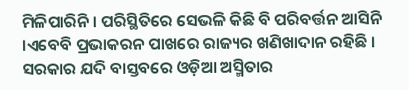ମିଳିପାରିନି । ପରିସ୍ଥିତିରେ ସେଭଳି କିଛି ବି ପରିବର୍ତ୍ତନ ଆସିନି ।ଏବେବି ପ୍ରଭାକରନ ପାଖରେ ରାଜ୍ୟର ଖଣିଖାଦାନ ରହିଛି । ସରକାର ଯଦି ବାସ୍ତବରେ ଓଡ଼ିଆ ଅସ୍ମିତାର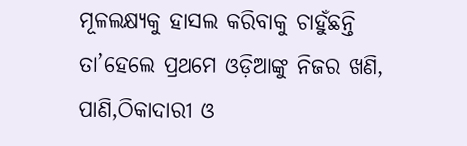ମୂଳଲକ୍ଷ୍ୟକୁ ହାସଲ କରିବାକୁ ଚାହୁଁଛନ୍ତି ତା’ହେଲେ ପ୍ରଥମେ ଓଡ଼ିଆଙ୍କୁ ନିଜର ଖଣି, ପାଣି,ଠିକାଦାରୀ ଓ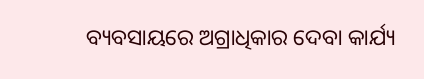ବ୍ୟବସାୟରେ ଅଗ୍ରାଧିକାର ଦେବା କାର୍ଯ୍ୟ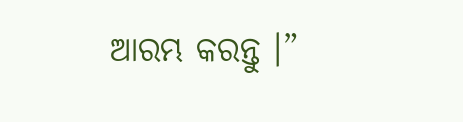ଆରମ୍ଭ କରନ୍ତୁ ।”